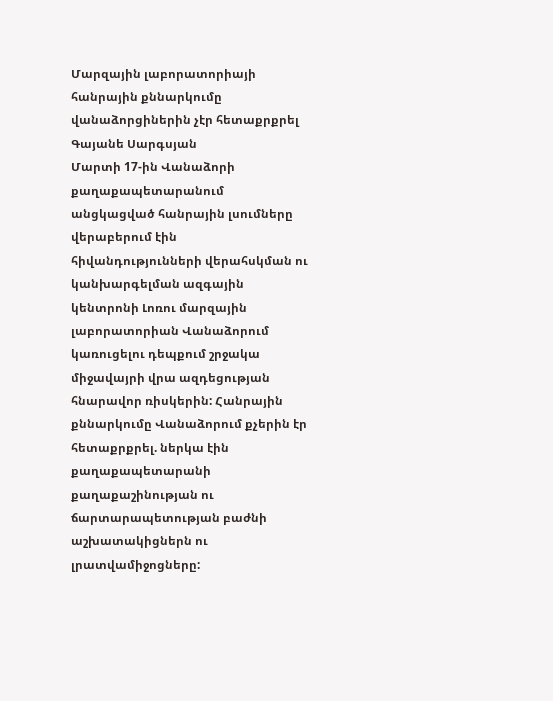Մարզային լաբորատորիայի հանրային քննարկումը վանաձորցիներին չէր հետաքրքրել
Գայանե Սարգսյան
Մարտի 17-ին Վանաձորի քաղաքապետարանում անցկացված հանրային լսումները վերաբերում էին հիվանդությունների վերահսկման ու կանխարգելման ազգային կենտրոնի Լոռու մարզային լաբորատորիան Վանաձորում կառուցելու դեպքում շրջակա միջավայրի վրա ազդեցության հնարավոր ռիսկերին: Հանրային քննարկումը Վանաձորում քչերին էր հետաքրքրել. ներկա էին քաղաքապետարանի քաղաքաշինության ու ճարտարապետության բաժնի աշխատակիցներն ու լրատվամիջոցները: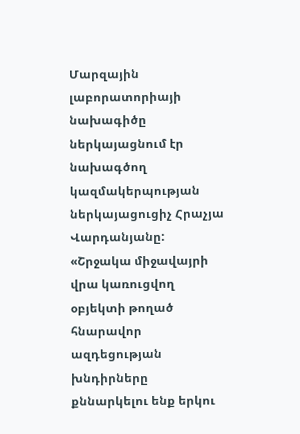Մարզային լաբորատորիայի նախագիծը ներկայացնում էր նախագծող կազմակերպության ներկայացուցիչ Հրաչյա Վարդանյանը:
«Շրջակա միջավայրի վրա կառուցվող օբյեկտի թողած հնարավոր ազդեցության խնդիրները քննարկելու ենք երկու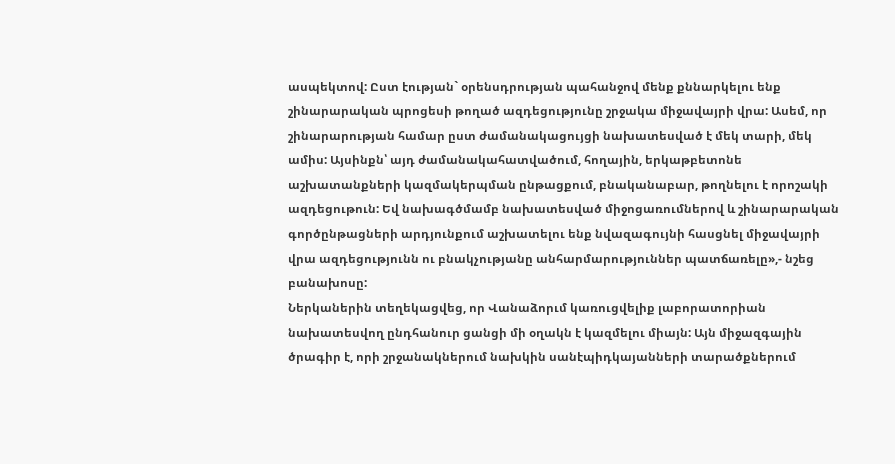ասպեկտով: Ըստ էության` օրենսդրության պահանջով մենք քննարկելու ենք շինարարական պրոցեսի թողած ազդեցությունը շրջակա միջավայրի վրա: Ասեմ, որ շինարարության համար ըստ ժամանակացույցի նախատեսված է մեկ տարի, մեկ ամիս: Այսինքն՝ այդ ժամանակահատվածում, հողային, երկաթբետոնե աշխատանքների կազմակերպման ընթացքում, բնականաբար, թողնելու է որոշակի ազդեցութուն: Եվ նախագծմամբ նախատեսված միջոցառումներով և շինարարական գործընթացների արդյունքում աշխատելու ենք նվազագույնի հասցնել միջավայրի վրա ազդեցությունն ու բնակչությանը անհարմարություններ պատճառելը»,- նշեց բանախոսը:
Ներկաներին տեղեկացվեց, որ Վանաձորւմ կառուցվելիք լաբորատորիան նախատեսվող ընդհանուր ցանցի մի օղակն է կազմելու միայն: Այն միջազգային ծրագիր է, որի շրջանակներում նախկին սանէպիդկայանների տարածքներում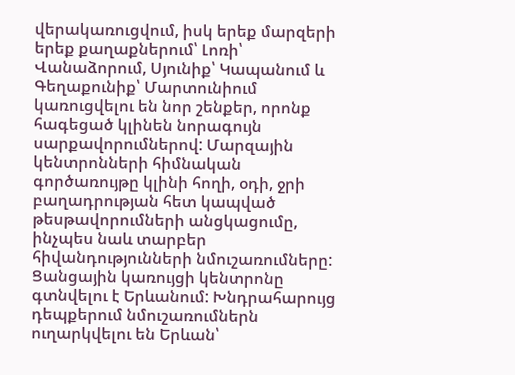վերակառուցվում, իսկ երեք մարզերի երեք քաղաքներում՝ Լոռի՝ Վանաձորում, Սյունիք՝ Կապանում և Գեղաքունիք՝ Մարտունիում կառուցվելու են նոր շենքեր, որոնք հագեցած կլինեն նորագույն սարքավորումներով: Մարզային կենտրոնների հիմնական գործառույթը կլինի հողի, օդի, ջրի բաղադրության հետ կապված թեսթավորումների անցկացումը, ինչպես նաև տարբեր հիվանդությունների նմուշառումները:
Ցանցային կառույցի կենտրոնը գտնվելու է Երևանում: Խնդրահարույց դեպքերում նմուշառումներն ուղարկվելու են Երևան՝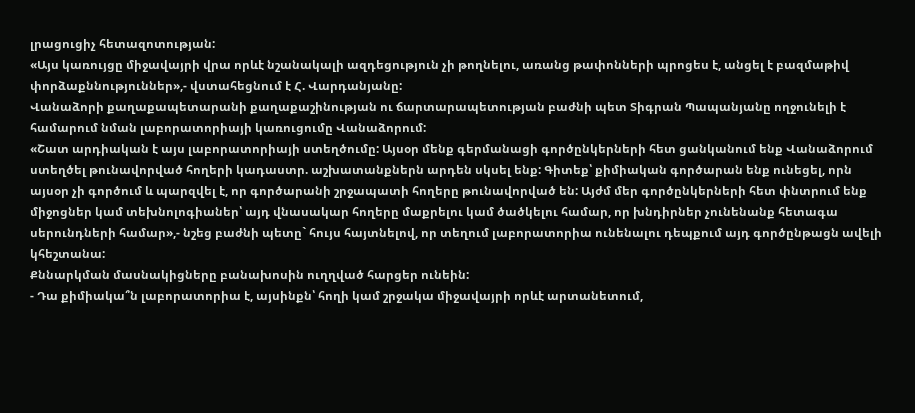լրացուցիչ հետազոտության:
«Այս կառույցը միջավայրի վրա որևէ նշանակալի ազդեցություն չի թողնելու, առանց թափոնների պրոցես է, անցել է բազմաթիվ փորձաքննություններ»,- վստահեցնում է Հ. Վարդանյանը:
Վանաձորի քաղաքապետարանի քաղաքաշինության ու ճարտարապետության բաժնի պետ Տիգրան Պապանյանը ողջունելի է համարում նման լաբորատորիայի կառուցումը Վանաձորում:
«Շատ արդիական է այս լաբորատորիայի ստեղծումը: Այսօր մենք գերմանացի գործընկերների հետ ցանկանում ենք Վանաձորում ստեղծել թունավորված հողերի կադաստր. աշխատանքներն արդեն սկսել ենք: Գիտեք՝ քիմիական գործարան ենք ունեցել, որն այսօր չի գործում և պարզվել է, որ գործարանի շրջապատի հողերը թունավորված են: Այժմ մեր գործընկերների հետ փնտրում ենք միջոցներ կամ տեխնոլոգիաներ՝ այդ վնասակար հողերը մաքրելու կամ ծածկելու համար, որ խնդիրներ չունենանք հետագա սերունդների համար»,- նշեց բաժնի պետը` հույս հայտնելով, որ տեղում լաբորատորիա ունենալու դեպքում այդ գործընթացն ավելի կհեշտանա:
Քննարկման մասնակիցները բանախոսին ուղղված հարցեր ունեին:
- Դա քիմիակա՞ն լաբորատորիա է, այսինքն՝ հողի կամ շրջակա միջավայրի որևէ արտանետում,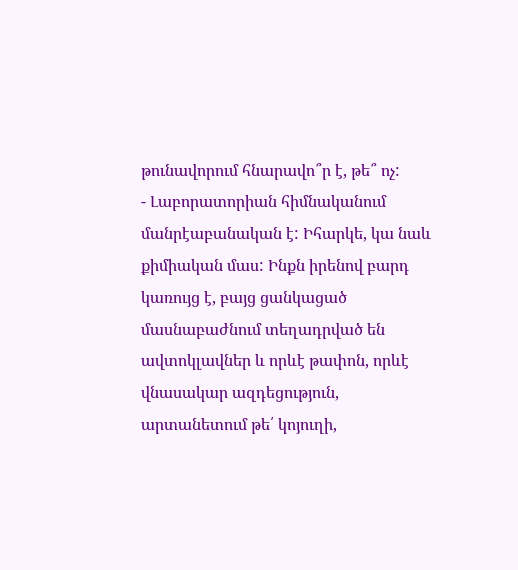թունավորում հնարավո՞ր է, թե՞ ոչ:
- Լաբորատորիան հիմնականում մանրէաբանական է: Իհարկե, կա նաև քիմիական մաս: Ինքն իրենով բարդ կառույց է, բայց ցանկացած մասնաբաժնում տեղադրված են ավտոկլավներ և որևէ թափոն, որևէ վնասակար ազդեցություն, արտանետում թե՛ կոյուղի,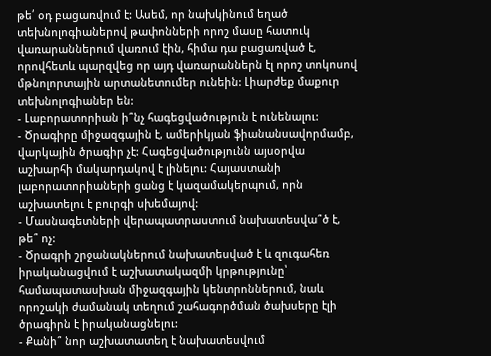թե՛ օդ բացառվում է: Ասեմ, որ նախկինում եղած տեխնոլոգիաներով թափոնների որոշ մասը հատուկ վառարաններում վառում էին, հիմա դա բացառված է, որովհետև պարզվեց որ այդ վառարաններն էլ որոշ տոկոսով մթնոլորտային արտանետումեր ունեին: Լիարժեք մաքուր տեխնոլոգիաներ են:
- Լաբորատորիան ի՞նչ հագեցվածություն է ունենալու:
- Ծրագիրը միջազգային է, ամերիկյան ֆիանանսավորմամբ, վարկային ծրագիր չէ: Հագեցվածությունն այսօրվա աշխարհի մակարդակով է լինելու: Հայաստանի լաբորատորիաների ցանց է կազամակերպում, որն աշխատելու է բուրգի սխեմայով:
- Մասնագետների վերապատրաստում նախատեսվա՞ծ է, թե՞ ոչ:
- Ծրագրի շրջանակներում նախատեսված է և զուգահեռ իրականացվում է աշխատակազմի կրթությունը՝ համապատասխան միջազգային կենտրոններում, նաև որոշակի ժամանակ տեղում շահագործման ծախսերը էլի ծրագիրն է իրականացնելու:
- Քանի՞ նոր աշխատատեղ է նախատեսվում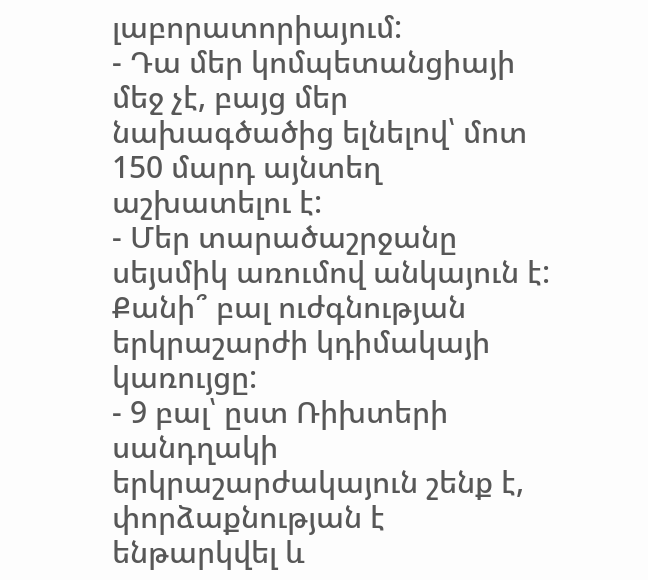լաբորատորիայում:
- Դա մեր կոմպետանցիայի մեջ չէ, բայց մեր նախագծածից ելնելով՝ մոտ 150 մարդ այնտեղ աշխատելու է:
- Մեր տարածաշրջանը սեյսմիկ առումով անկայուն է: Քանի՞ բալ ուժգնության երկրաշարժի կդիմակայի կառույցը:
- 9 բալ՝ ըստ Ռիխտերի սանդղակի երկրաշարժակայուն շենք է, փորձաքնության է ենթարկվել և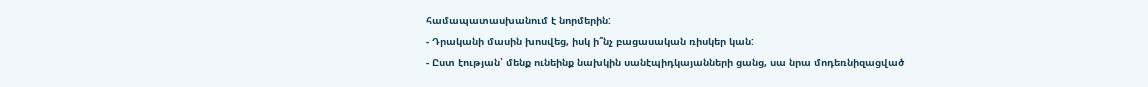համապատասխանում է նորմերին:
- Դրականի մասին խոսվեց, իսկ ի՞նչ բացասական ռիսկեր կան:
- Ըստ էության՝ մենք ունեինք նախկին սանէպիդկայանների ցանց, սա նրա մոդեռնիզացված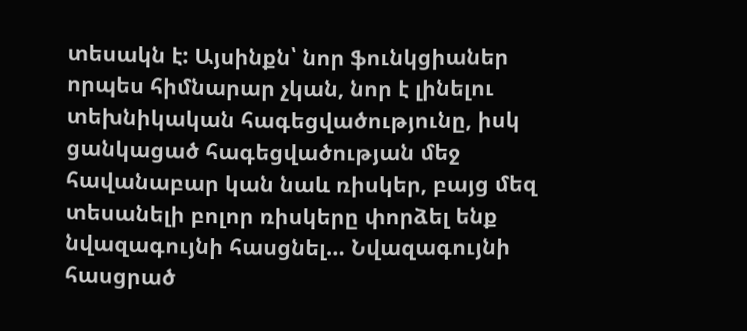տեսակն է: Այսինքն՝ նոր ֆունկցիաներ որպես հիմնարար չկան, նոր է լինելու տեխնիկական հագեցվածությունը, իսկ ցանկացած հագեցվածության մեջ հավանաբար կան նաև ռիսկեր, բայց մեզ տեսանելի բոլոր ռիսկերը փորձել ենք նվազագույնի հասցնել… Նվազագույնի հասցրած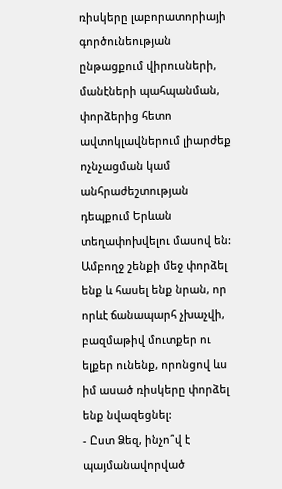ռիսկերը լաբորատորիայի գործունեության ընթացքում վիրուսների, մանէների պահպանման, փորձերից հետո ավտոկլավներում լիարժեք ոչնչացման կամ անհրաժեշտության դեպքում Երևան տեղափոխվելու մասով են: Ամբողջ շենքի մեջ փորձել ենք և հասել ենք նրան, որ որևէ ճանապարհ չխաչվի, բազմաթիվ մուտքեր ու ելքեր ունենք, որոնցով ևս իմ ասած ռիսկերը փորձել ենք նվազեցնել:
- Ըստ Ձեզ, ինչո՞վ է պայմանավորված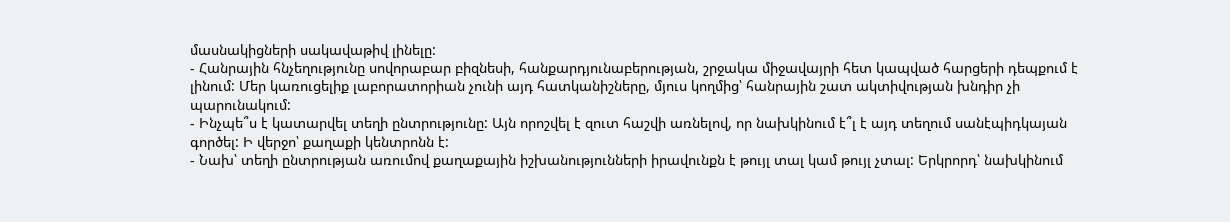մասնակիցների սակավաթիվ լինելը:
- Հանրային հնչեղությունը սովորաբար բիզնեսի, հանքարդյունաբերության, շրջակա միջավայրի հետ կապված հարցերի դեպքում է լինում: Մեր կառուցելիք լաբորատորիան չունի այդ հատկանիշները, մյուս կողմից՝ հանրային շատ ակտիվության խնդիր չի պարունակում:
- Ինչպե՞ս է կատարվել տեղի ընտրությունը: Այն որոշվել է զուտ հաշվի առնելով, որ նախկինում է՞լ է այդ տեղում սանէպիդկայան գործել: Ի վերջո՝ քաղաքի կենտրոնն է:
- Նախ՝ տեղի ընտրության առումով քաղաքային իշխանությունների իրավունքն է թույլ տալ կամ թույլ չտալ: Երկրորդ՝ նախկինում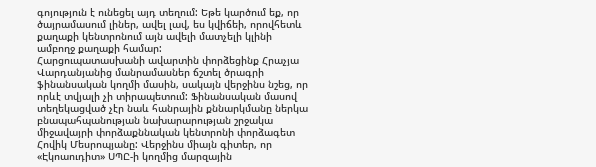գոյություն է ունեցել այդ տեղում: Եթե կարծում եք, որ ծայրամասում լիներ, ավել լավ, ես կվիճեի, որովհետև քաղաքի կենտրոնում այն ավելի մատչելի կլինի ամբողջ քաղաքի համար:
Հարցուպատասխանի ավարտին փորձեցինք Հրաչյա Վարդանյանից մանրամասներ ճշտել ծրագրի ֆինանսական կողմի մասին, սակայն վերջինս նշեց, որ որևէ տվյալի չի տիրապետում: Ֆինանսական մասով տեղեկացված չէր նաև հանրային քննարկմանը ներկա բնապահպանության նախարարության շրջակա միջավայրի փորձաքննական կենտրոնի փորձագետ Հովիկ Մեսրոպյանը: Վերջինս միայն գիտեր, որ «Էկոաուդիտ» ՍՊԸ-ի կողմից մարզային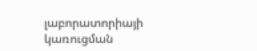լաբորատորիայի կառուցման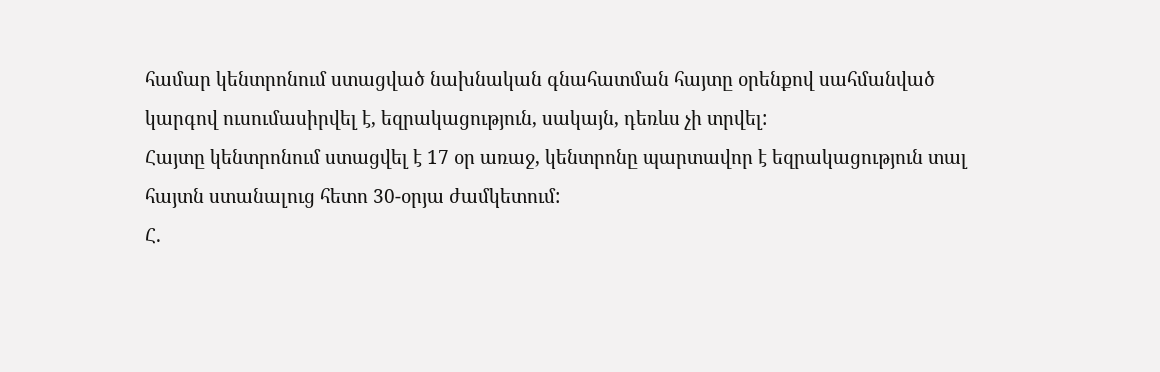համար կենտրոնում ստացված նախնական գնահատման հայտը օրենքով սահմանված կարգով ուսումասիրվել է, եզրակացություն, սակայն, դեռևս չի տրվել:
Հայտը կենտրոնում ստացվել է 17 օր առաջ, կենտրոնը պարտավոր է եզրակացություն տալ հայտն ստանալուց հետո 30-օրյա ժամկետում:
Հ.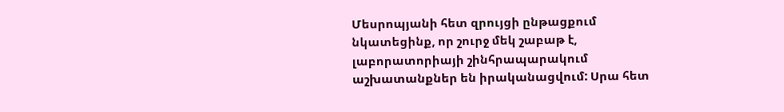Մեսրոպյանի հետ զրույցի ընթացքում նկատեցինք, որ շուրջ մեկ շաբաթ է, լաբորատորիայի շինհրապարակում աշխատանքներ են իրականացվում: Սրա հետ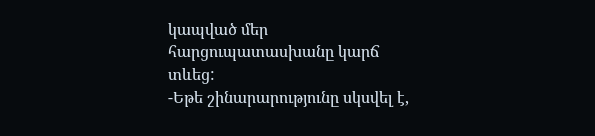կապված մեր հարցուպատասխանը կարճ տևեց:
-Եթե շինարարությունը սկսվել է,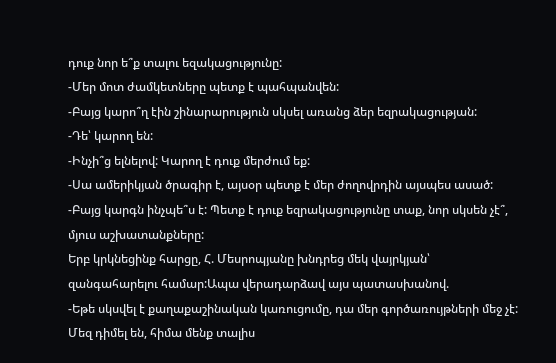դուք նոր ե՞ք տալու եզակացությունը:
-Մեր մոտ ժամկետները պետք է պահպանվեն:
-Բայց կարո՞ղ էին շինարարություն սկսել առանց ձեր եզրակացության:
-Դե՝ կարող են:
-Ինչի՞ց ելնելով: Կարող է դուք մերժում եք:
-Սա ամերիկյան ծրագիր է, այսօր պետք է մեր ժողովրդին այսպես ասած:
-Բայց կարգն ինչպե՞ս է: Պետք է դուք եզրակացությունը տաք, նոր սկսեն չէ՞, մյուս աշխատանքները:
Երբ կրկնեցինք հարցը, Հ. Մեսրոպյանը խնդրեց մեկ վայրկյան՝ զանգահարելու համար:Ապա վերադարձավ այս պատասխանով.
-Եթե սկսվել է քաղաքաշինական կառուցումը, դա մեր գործառույթների մեջ չէ: Մեզ դիմել են, հիմա մենք տալիս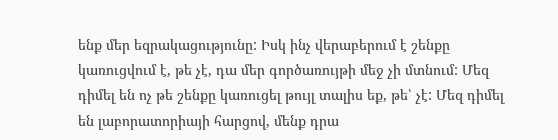ենք մեր եզրակացությունը: Իսկ ինչ վերաբերում է շենքը կառուցվում է, թե չէ, դա մեր գործառույթի մեջ չի մտնում: Մեզ դիմել են ոչ թե շենքը կառուցել թույլ տալիս եք, թե՝ չէ: Մեզ դիմել են լաբորատորիայի հարցով, մենք դրա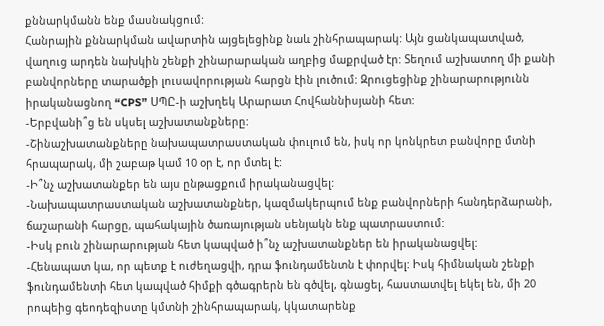քննարկմանն ենք մասնակցում:
Հանրային քննարկման ավարտին այցելեցինք նաև շինհրապարակ: Այն ցանկապատված, վաղուց արդեն նախկին շենքի շինարարական աղբից մաքրված էր: Տեղում աշխատող մի քանի բանվորները տարածքի լուսավորության հարցն էին լուծում: Զրուցեցինք շինարարությունն իրականացնող “CPS” ՍՊԸ-ի աշխղեկ Արարատ Հովհաննիսյանի հետ:
-Երբվանի՞ց են սկսել աշխատանքները:
-Շինաշխատանքները նախապատրաստական փուլում են, իսկ որ կոնկրետ բանվորը մտնի հրապարակ, մի շաբաթ կամ 10 օր է, որ մտել է:
-Ի՞նչ աշխատանքեր են այս ընթացքում իրականացվել:
-Նախապատրաստական աշխատանքներ, կազմակերպում ենք բանվորների հանդերձարանի, ճաշարանի հարցը, պահակային ծառայության սենյակն ենք պատրաստում:
-Իսկ բուն շինարարության հետ կապված ի՞նչ աշխատանքներ են իրականացվել:
-Հենապատ կա, որ պետք է ուժեղացվի, դրա ֆունդամենտն է փորվել: Իսկ հիմնական շենքի ֆունդամենտի հետ կապված հիմքի գծագրերն են գծվել, գնացել, հաստատվել եկել են, մի 20 րոպեից գեոդեզիստը կմտնի շինհրապարակ, կկատարենք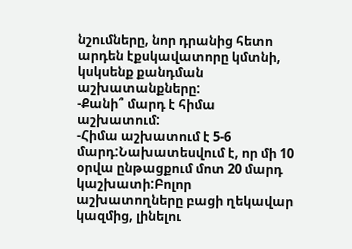նշումները, նոր դրանից հետո արդեն էքսկավատորը կմտնի, կսկսենք քանդման աշխատանքները:
-Քանի՞ մարդ է հիմա աշխատում:
-Հիմա աշխատում է 5-6 մարդ:Նախատեսվում է, որ մի 10 օրվա ընթացքում մոտ 20 մարդ կաշխատի:Բոլոր աշխատողները բացի ղեկավար կազմից, լինելու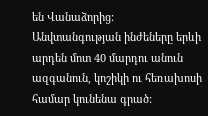են Վանաձորից: Անվտանգության ինժեները երևի արդեն մոտ 40 մարդու անուն ազգանուն, կոշիկի ու հեռախոսի համար կունենա գրած: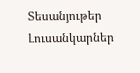Տեսանյութեր
Լուսանկարներ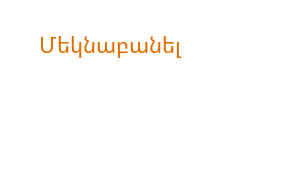Մեկնաբանել